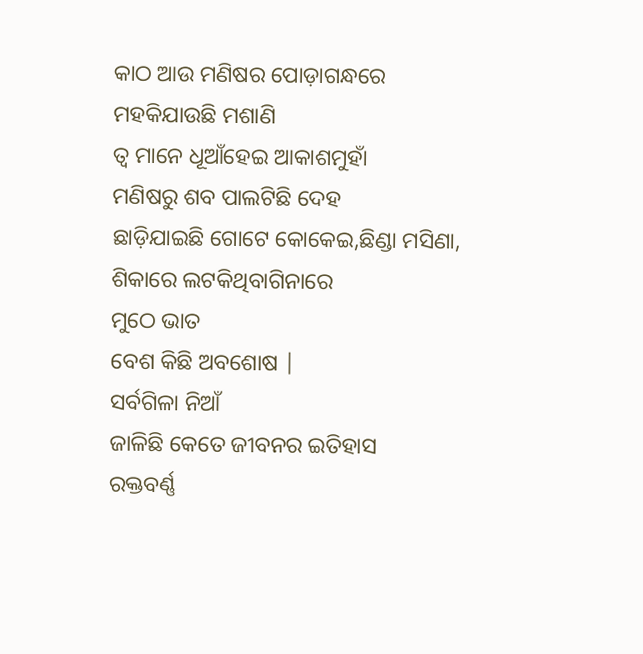କାଠ ଆଉ ମଣିଷର ପୋଡ଼ାଗନ୍ଧରେ
ମହକିଯାଉଛି ମଶାଣି
ତ୍ବ ମାନେ ଧୂଆଁହେଇ ଆକାଶମୁହାଁ
ମଣିଷରୁ ଶବ ପାଲଟିଛି ଦେହ
ଛାଡ଼ିଯାଇଛି ଗୋଟେ କୋକେଇ,ଛିଣ୍ଡା ମସିଣା,
ଶିକାରେ ଲଟକିଥିବାଗିନାରେ
ମୁଠେ ଭାତ
ବେଶ କିଛି ଅବଶୋଷ |
ସର୍ବଗିଳା ନିଆଁ
ଜାଳିଛି କେତେ ଜୀବନର ଇତିହାସ
ରକ୍ତବର୍ଣ୍ଣ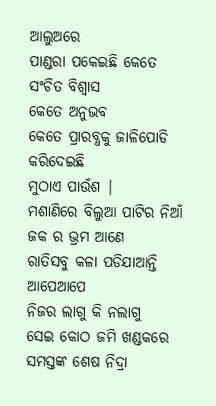ଆଲୁଅରେ
ପାଣ୍ଡରା ପକେଇଛି କେତେ ସଂଚିତ ବିଶ୍ୱାସ
କେତେ ଅନୁଭବ
କେତେ ପ୍ରାରବ୍ଧକୁ ଜାଳିପୋଡି
କରିଦେଇଛି
ମୁଠାଏ ପାଉଁଶ |
ମଶାଣିରେ ବିଲୁଆ ପାଟିର ନିଆଁ
ଜକ ର ଭ୍ରମ ଆଣେ
ରାତିସବୁ କଳା ପଡିଯାଆନ୍ତି ଆପେଆପେ
ନିଜର ଲାଗୁ କି ନଲାଗୁ
ସେଇ କୋଠ ଜମି ଖଣ୍ଡକରେ
ସମସ୍ତଙ୍କ ଶେଷ ନିଦ୍ରା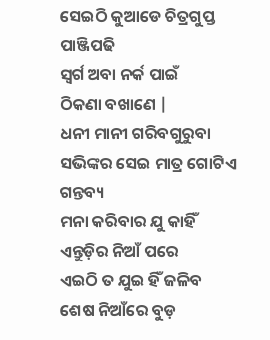ସେଇଠି କୁଆଡେ ଚିତ୍ରଗୁପ୍ତ ପାଞ୍ଜିପଢି
ସ୍ୱର୍ଗ ଅବା ନର୍କ ପାଇଁ
ଠିକଣା ବଖାଣେ |
ଧନୀ ମାନୀ ଗରିବଗୁରୁବା
ସଭିଙ୍କର ସେଇ ମାତ୍ର ଗୋଟିଏ ଗନ୍ତବ୍ୟ
ମନା କରିବାର ଯୁ କାହିଁ
ଏନ୍ତୁଡ଼ିର ନିଆଁ ପରେ
ଏଇଠି ତ ଯୁଇ ହିଁ ଜଳିବ
ଶେଷ ନିଆଁରେ ବୁଡ଼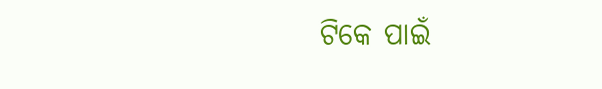ଟିକେ ପାଇଁ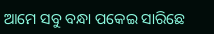ଆମେ ସବୁ ବନ୍ଧା ପକେଇ ସାରିଛେ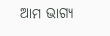ଆମ ଭାଗ୍ୟ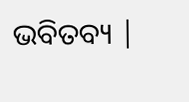ଭବିତବ୍ୟ |